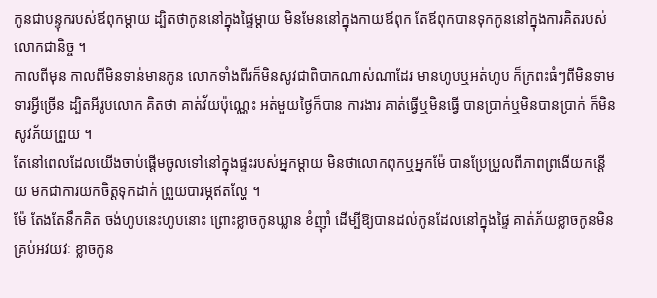កូនជាបន្ទុករបស់ឪពុកម្ដាយ ដ្បិតថាកូននៅក្នុងផ្ទៃម្ដាយ មិនមែននៅក្នុងកាយឪពុក តែឪពុកបានទុកកូននៅក្នុងការគិតរបស់លោកជានិច្ច ។
កាលពីមុន កាលពីមិនទាន់មានកូន លោកទាំងពីរក៏មិនសូវជាពិបាកណាស់ណាដែរ មានហូបឬអត់ហូប ក៏ក្រពះធំៗពីមិនទាមទារអ្វីច្រើន ដ្បិតអីរូបលោក គិតថា គាត់វ័យប៉ុណ្ណេះ អត់មួយថ្ងៃក៏បាន ការងារ គាត់ធ្វើឬមិនធ្វើ បានប្រាក់ឬមិនបានប្រាក់ ក៏មិនសូវភ័យព្រួយ ។
តែនៅពេលដែលយើងចាប់ផ្ដើមចូលទៅនៅក្នុងផ្ទះរបស់អ្នកម្ដាយ មិនថាលោកពុកឬអ្នកម៉ែ បានប្រែប្រួលពីភាពព្រងើយកន្តើយ មកជាការយកចិត្តទុកដាក់ ព្រួយបារម្ភឥតល្ហែ ។
ម៉ែ តែងតែនឹកគិត ចង់ហូបនេះហូបនោះ ព្រោះខ្លាចកូនឃ្លាន ខំញ៉ាំ ដើម្បីឱ្យបានដល់កូនដែលនៅក្នុងផ្ទៃ គាត់ភ័យខ្លាចកូនមិនគ្រប់អវយវៈ ខ្លាចកូន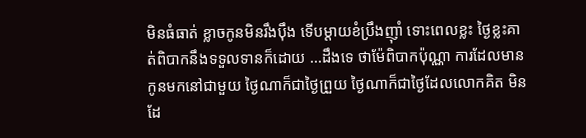មិនធំធាត់ ខ្លាចកូនមិនរឹងប៉ឹង ទើបម្ដាយខំប្រឹងញ៉ាំ ទោះពេលខ្លះ ថ្ងៃខ្លះគាត់ពិបាកនឹងទទួលទានក៏ដោយ ...ដឹងទេ ថាម៉ែពិបាកប៉ុណ្ណា ការដែលមានកូនមកនៅជាមួយ ថ្ងៃណាក៏ជាថ្ងៃព្រួយ ថ្ងៃណាក៏ជាថ្ងៃដែលលោកគិត មិនដែ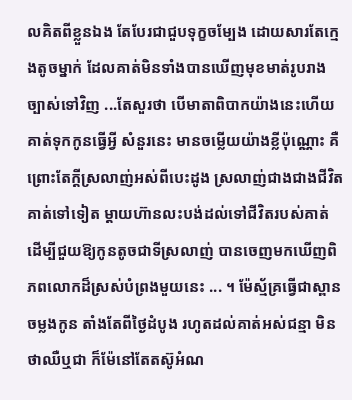លគិតពីខ្លួនឯង តែបែរជាជួបទុក្ខចម្បែង ដោយសារតែក្មេងតូចម្នាក់ ដែលគាត់មិនទាំងបានឃើញមុខមាត់រូបរាងច្បាស់ទៅវិញ ...តែសួរថា បើមាតាពិបាកយ៉ាងនេះហើយ គាត់ទុកកូនធ្វើអ្វី សំនួរនេះ មានចម្លើយយ៉ាងខ្លីប៉ុណ្ណោះ គឺព្រោះតែក្ដីស្រលាញ់អស់ពីបេះដូង ស្រលាញ់ជាងជាងជីវិតគាត់ទៅទៀត ម្ដាយហ៊ានលះបង់ដល់ទៅជីវិតរបស់គាត់ ដើម្បីជួយឱ្យកូនតូចជាទីស្រលាញ់ បានចេញមកឃើញពិភពលោកដ៏ស្រស់បំព្រងមួយនេះ ... ។ ម៉ែស្ម័គ្រធ្វើជាស្ពានចម្លងកូន តាំងតែពីថ្ងៃដំបូង រហូតដល់គាត់អស់ជន្មា មិនថាឈឺឬជា ក៏ម៉ែនៅតែតស៊ូអំណ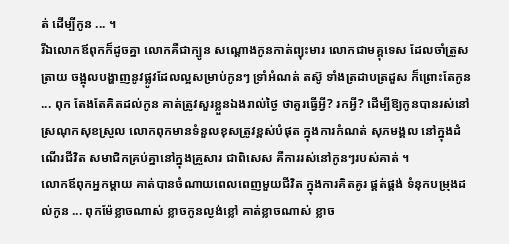ត់ ដើម្បីកូន ... ។
រីឯលោកឪពុកក៏ដូចគ្នា លោកគឺជាក្បូន សណ្ដោងកូនកាត់ព្យុះមារ លោកជាមគ្គុទេស ដែលចាំត្រួសត្រាយ ចង្អុលបង្ហាញនូវផ្លូវដែលល្អសម្រាប់កូនៗ ទ្រាំអំណត់ តស៊ូ ទាំងត្រដាបត្រដួស ក៏ព្រោះតែកូន ... ពុក តែងតែគិតដល់កូន គាត់ត្រូវសួរខ្លួនឯងរាល់ថ្ងៃ ថាគួរធ្វើអ្វី? រកអ្វី? ដើម្បីឱ្យកូនបានរស់នៅស្រណុកសុខស្រួល លោកពុកមានទំនួលខុសត្រូវខ្ពស់បំផុត ក្នុងការកំណត់ សុភមង្គល នៅក្នុងដំណើរជីវិត សមាជិកគ្រប់គ្នានៅក្នុងគ្រួសារ ជាពិសេស គឺការរស់នៅកូនៗរបស់គាត់ ។
លោកឪពុកអ្នកម្ដាយ គាត់បានចំណាយពេលពេញមួយជីវិត ក្នុងការគិតគូរ ផ្គត់ផ្គង់ ទំនុកបម្រុងដល់កូន ... ពុកម៉ែខ្លាចណាស់ ខ្លាចកូនល្ងង់ខ្លៅ គាត់ខ្លាចណាស់ ខ្លាច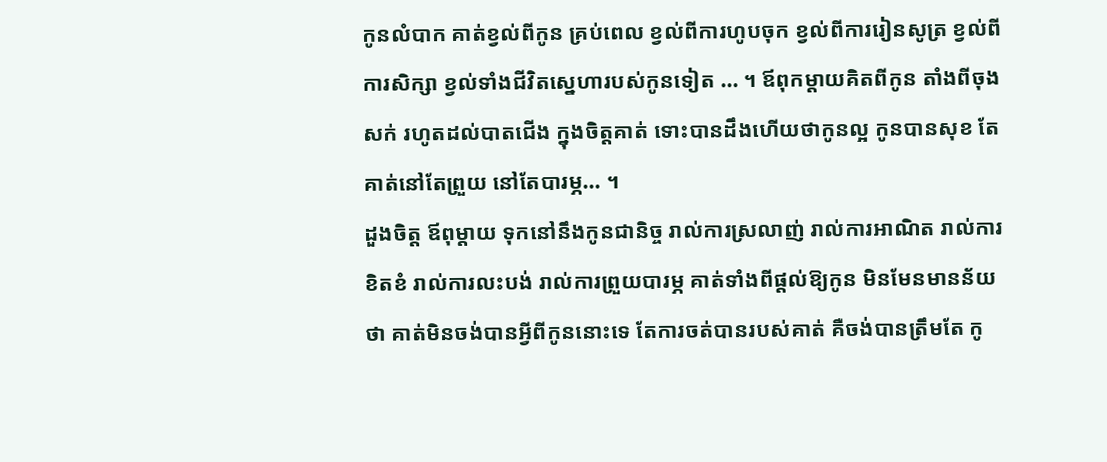កូនលំបាក គាត់ខ្វល់ពីកូន គ្រប់ពេល ខ្វល់ពីការហូបចុក ខ្វល់ពីការរៀនសូត្រ ខ្វល់ពីការសិក្សា ខ្វល់ទាំងជីវិតស្នេហារបស់កូនទៀត ... ។ ឪពុកម្ដាយគិតពីកូន តាំងពីចុងសក់ រហូតដល់បាតជើង ក្នុងចិត្តគាត់ ទោះបានដឹងហើយថាកូនល្អ កូនបានសុខ តែគាត់នៅតែព្រួយ នៅតែបារម្ភ... ។
ដួងចិត្ត ឪពុម្ដាយ ទុកនៅនឹងកូនជានិច្ច រាល់ការស្រលាញ់ រាល់ការអាណិត រាល់ការខិតខំ រាល់ការលះបង់ រាល់ការព្រួយបារម្ភ គាត់ទាំងពីផ្ដល់ឱ្យកូន មិនមែនមានន័យថា គាត់មិនចង់បានអ្វីពីកូននោះទេ តែការចត់បានរបស់គាត់ គឺចង់បានត្រឹមតែ កូ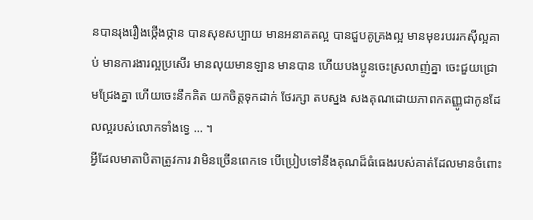នបានរុងរឿងថ្កើងថ្កាន បានសុខសប្បាយ មានអនាគតល្អ បានជួបគូគ្រងល្អ មានមុខរបររកស៊ីល្អគាប់ មានការងារល្អប្រសើរ មានលុយមានឡាន មានបាន ហើយបងប្អូនចេះស្រលាញ់គ្នា ចេះជួយជ្រោមជ្រែងគ្នា ហើយចេះនឹកគិត យកចិត្តទុកដាក់ ថែរក្សា តបស្នង សងគុណដោយភាពកតញ្ញូជាកូនដែលល្អរបស់លោកទាំងទ្វេ ... ។
អ្វីដែលមាតាបិតាត្រូវការ វាមិនច្រើនពេកទេ បើប្រៀបទៅនឹងគុណដ៏ធំធេងរបស់គាត់ដែលមានចំពោះ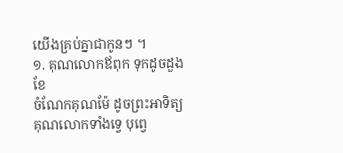យើងគ្រប់គ្នាជាកូនៗ ។
១. គុណលោកឪពុក ទុកដូចដួងខែ
ចំណែកគុណម៉ែ ដូចព្រះអាទិត្យ
គុណលោកទាំងទ្វេ បុព្វេ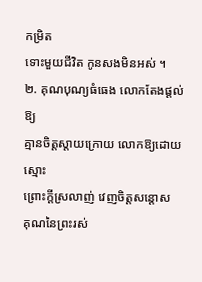កម្រិត
ទោះមួយជីវិត កូនសងមិនអស់ ។
២. គុណបុណ្យធំធេង លោកតែងផ្ដល់ឱ្យ
គ្មានចិត្តស្ដាយក្រោយ លោកឱ្យដោយស្មោះ
ព្រោះក្ដីស្រលាញ់ វេញចិត្តសន្ដោស
គុណនៃព្រះរស់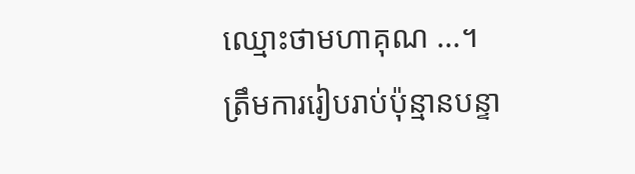ឈ្មោះថាមហាគុណ ...។
ត្រឹមការរៀបរាប់ប៉ុន្មានបន្ទា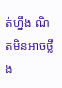ត់ហ្នឹង ណិតមិនអាចថ្លឹង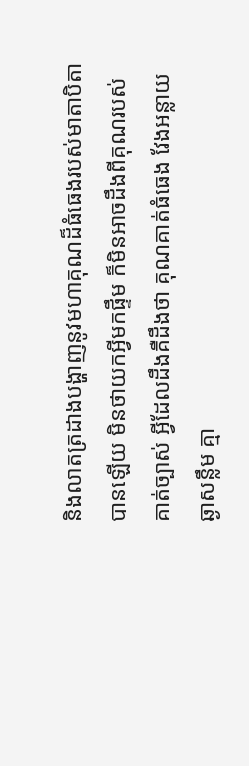និងលាតត្រដាងបង្ហាញនូវមហាគុណដ៏ធំធេងរបស់មាតាបិតាបានឡើយ មិនថាយកអ្វីមកផ្ទឹម ក៏មិនអាចដឹងពីគុណរបស់គាត់ច្បាស់ អ្វីដែលដឹងគឺដឹងថា គុណគាត់ធំធេង វែងអន្លាយ ឆ្ងាសន្លឹម គ្មា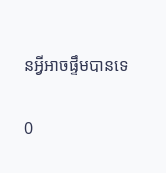នអ្វីអាចផ្ទឹមបានទេ

0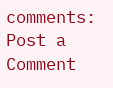comments:
Post a Comment